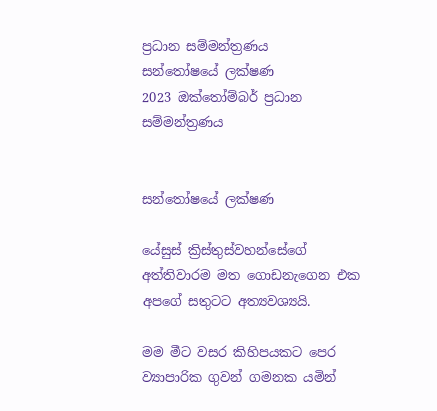ප්‍රධාන සම්මන්ත්‍රණය
සන්තෝෂයේ ලක්ෂණ
2023 ඔක්තෝම්බර් ප්‍රධාන සම්මන්ත්‍රණය


සන්තෝෂයේ ලක්ෂණ

යේසුස් ක්‍රිස්තුස්වහන්සේගේ අත්තිවාරම මත ගොඩනැගෙන එක අපගේ සතුටට අත්‍යවශ්‍යයි.

මම මීට වසර කිහිපයකට පෙර ව්‍යාපාරික ගුවන් ගමනක යමින්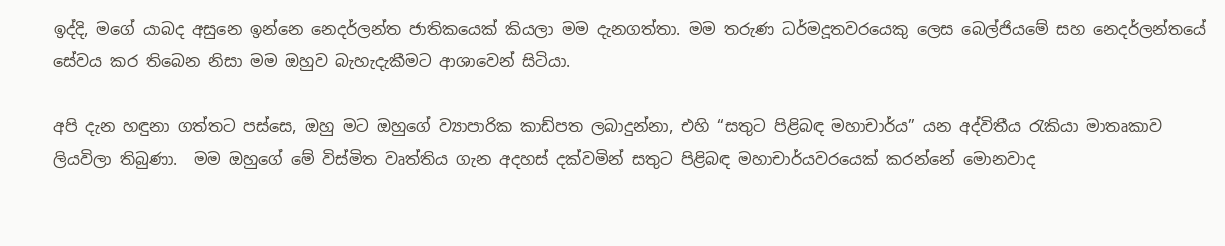ඉද්දි, මගේ යාබද අසුනෙ ඉන්නෙ නෙදර්ලන්ත ජාතිකයෙක් කියලා මම දැනගත්තා. මම තරුණ ධර්මදූතවරයෙකු ලෙස බෙල්ජියමේ සහ නෙදර්ලන්තයේ සේවය කර තිබෙන නිසා මම ඔහුව බැහැදැකීමට ආශාවෙන් සිටියා.

අපි දැන හඳුනා ගත්තට පස්සෙ, ඔහු මට ඔහුගේ ව්‍යාපාරික කාඩ්පත ලබාදුන්නා, එහි “සතුට පිළිබඳ මහාචාර්ය” යන අද්විතීය රැකියා මාතෘකාව ලියවිලා තිබුණා.  මම ඔහුගේ මේ විස්මිත වෘත්තිය ගැන අදහස් දක්වමින් සතුට පිළිබඳ මහාචාර්යවරයෙක් කරන්නේ මොනවාද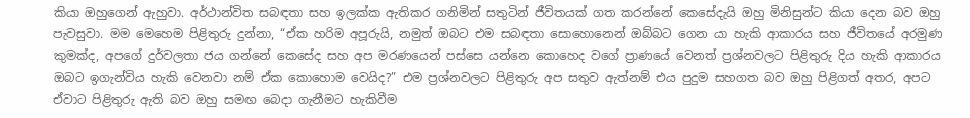කියා ඔහුගෙන් ඇහුවා. අර්ථාන්විත සබඳතා සහ ඉලක්ක ඇතිකර ගනිමින් සතුටින් ජීවිතයක් ගත කරන්නේ කෙසේදැයි ඔහු මිනිසුන්ට කියා දෙන බව ඔහු පැවසුවා. මම මෙහෙම පිළිතුරු දුන්නා, “ඒක හරිම අපූරුයි, නමුත් ඔබට එම සබඳතා සොහොනෙන් ඔබ්බට ගෙන යා හැකි ආකාරය සහ ජීවිතයේ අරමුණ කුමක්ද, අපගේ දුර්වලතා ජය ගන්නේ කෙසේද සහ අප මරණයෙන් පස්සෙ යන්නෙ කොහෙද වගේ ප්‍රාණයේ වෙනත් ප්‍රශ්නවලට පිළිතුරු දිය හැකි ආකාරය ඔබට ඉගැන්විය හැකි වෙනවා නම් ඒක කොහොම වෙයිද?” එම ප්‍රශ්නවලට පිළිතුරු අප සතුව ඇත්නම් එය පුදුම සහගත බව ඔහු පිළිගත් අතර, අපට ඒවාට පිළිතුරු ඇති බව ඔහු සමඟ බෙදා ගැනීමට හැකිවීම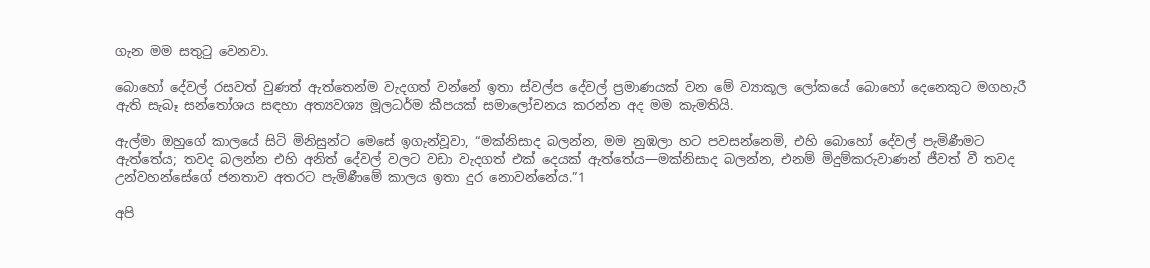ගැන මම සතුටු වෙනවා.

බොහෝ දේවල් රසවත් වුණත් ඇත්තෙන්ම වැදගත් වන්නේ ඉතා ස්වල්ප දේවල් ප්‍රමාණයක් වන මේ ව්‍යාකූල ලෝකයේ බොහෝ දෙනෙකුට මගහැරී ඇති සැබෑ සන්තෝශය සඳහා අත්‍යවශ්‍ය මූලධර්ම කීපයක් සමාලෝචනය කරන්න අද මම කැමතියි.

ඇල්මා ඔහුගේ කාලයේ සිටි මිනිසුන්ට මෙසේ ඉගැන්වූවා, “මක්නිසාද බලන්න, මම නුඹලා හට පවසන්නෙමි, එහි බොහෝ දේවල් පැමිණීමට ඇත්තේය; තවද බලන්න එහි අනිත් දේවල් වලට වඩා වැදගත් එක් දෙයක් ඇත්තේය—මක්නිසාද බලන්න, එනම් මිදුම්කරුවාණන් ජීවත් වී තවද උන්වහන්සේගේ ජනතාව අතරට පැමිණීමේ කාලය ඉතා දුර නොවන්නේය.”1

අපි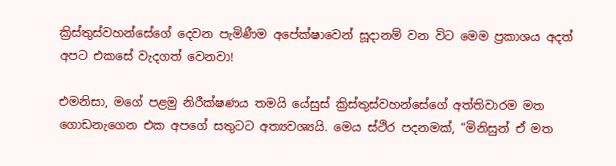ක්‍රිස්තුස්වහන්සේගේ දෙවන පැමිණීම අපේක්ෂාවෙන් සූදානම් වන විට මෙම ප්‍රකාශය අදත් අපට එකසේ වැදගත් වෙනවා!

එමනිසා, මගේ පළමු නිරීක්ෂණය තමයි යේසුස් ක්‍රිස්තුස්වහන්සේගේ අත්තිවාරම මත ගොඩනැගෙන එක අපගේ සතුටට අත්‍යවශ්‍යයි. මෙය ස්ථිර පදනමක්, “මිනිසුන් ඒ මත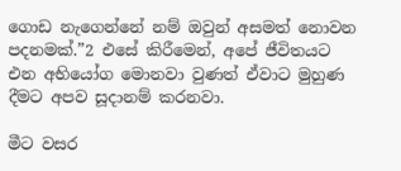ගොඩ නැගෙන්නේ නම් ඔවුන් අසමත් නොවන පදනමක්.”2 එසේ කිරීමෙන්, අපේ ජීවිතයට එන අභියෝග මොනවා වුණත් ඒවාට මුහුණ දීමට අපව සූදානම් කරනවා.

මීට වසර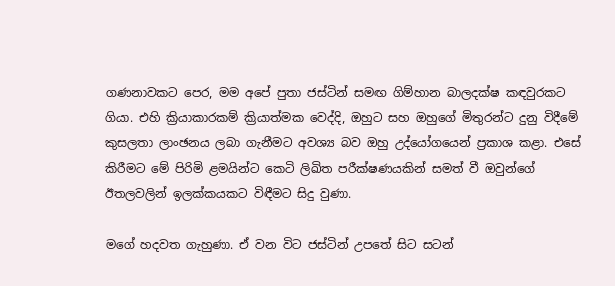ගණනාවකට පෙර, මම අපේ පුතා ජස්ටින් සමඟ ගිම්හාන බාලදක්ෂ කඳවුරකට ගියා. එහි ක්‍රියාකාරකම් ක්‍රියාත්මක වෙද්දි, ඔහුට සහ ඔහුගේ මිතුරන්ට දුනු විදීමේ කුසලතා ලාංඡනය ලබා ගැනීමට අවශ්‍ය බව ඔහු උද්යෝගයෙන් ප්‍රකාශ කළා. එසේ කිරීමට මේ පිරිමි ළමයින්ට කෙටි ලිඛිත පරීක්ෂණයකින් සමත් වී ඔවුන්ගේ ඊතලවලින් ඉලක්කයකට විඳීමට සිදු වුණා.

මගේ හදවත ගැහුණා. ඒ වන විට ජස්ටින් උපතේ සිට සටන්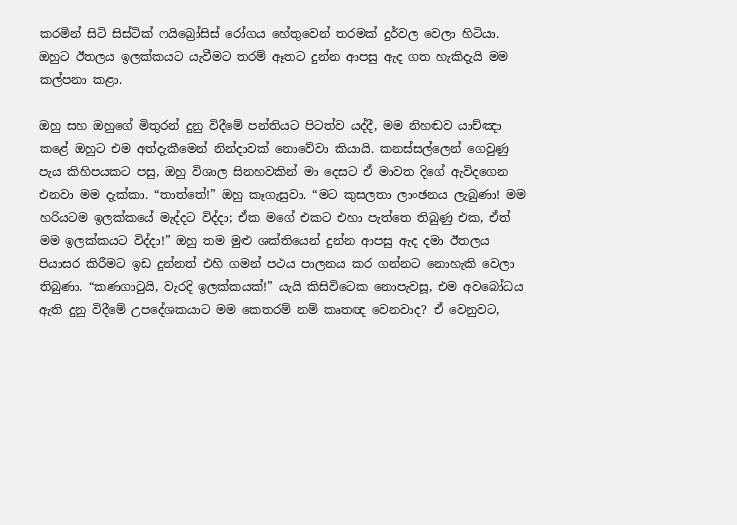කරමින් සිටි සිස්ටික් ෆයිබ්‍රෝසිස් රෝගය හේතුවෙන් තරමක් දුර්වල වෙලා හිටියා. ඔහුට ඊතලය ඉලක්කයට යැවීමට තරම් ඈතට දුන්න ආපසු ඇද ගත හැකිදැයි මම කල්පනා කළා.

ඔහු සහ ඔහුගේ මිතුරන් දුනු විදීමේ පන්තියට පිටත්ව යද්දී, මම නිහඬව යාච්ඤා කළේ ඔහුට එම අත්දැකීමෙන් නින්දාවක් නොවේවා කියායි. කනස්සල්ලෙන් ගෙවුණු පැය කිහිපයකට පසු, ඔහු විශාල සිනහවකින් මා දෙසට ඒ මාවත දිගේ ඇවිදගෙන එනවා මම දැක්කා. “තාත්තේ!” ඔහු කෑගැසුවා. “මට කුසලතා ලාංඡනය ලැබුණා! මම හරියටම ඉලක්කයේ මැද්දට විද්දා; ඒක මගේ එකට එහා පැත්තෙ තිබුණු එක, ඒත් මම ඉලක්කයට විද්දා!” ඔහු තම මුළු ශක්තියෙන් දුන්න ආපසු ඇද දමා ඊතලය පියාසර කිරීමට ඉඩ දුන්නත් එහි ගමන් පථය පාලනය කර ගන්නට නොහැකි වෙලා තිබුණා. “කණගාටුයි, වැරදි ඉලක්කයක්!” යැයි කිසිවිටෙක නොපැවසූ, එම අවබෝධය ඇති දුනු විදීමේ උපදේශකයාට මම කෙතරම් නම් කෘතඥ වෙනවාද? ඒ වෙනුවට,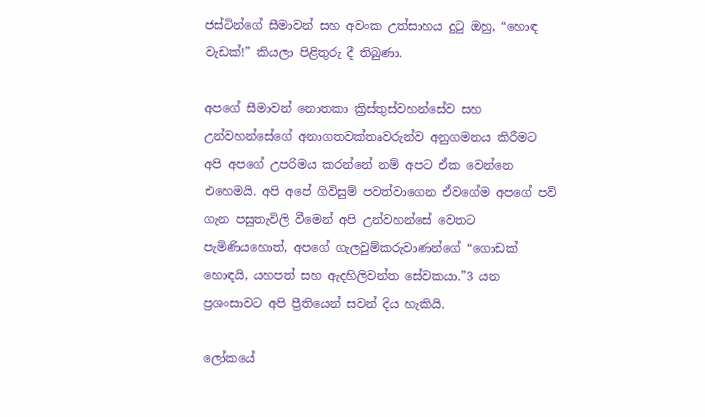ජස්ටින්ගේ සීමාවන් සහ අවංක උත්සාහය දුටු ඔහු, “හොඳ වැඩක්!” කියලා පිළිතුරු දී තිබුණා.

අපගේ සීමාවන් නොතකා ක්‍රිස්තුස්වහන්සේව සහ උන්වහන්සේගේ අනාගතවක්තෘවරුන්ව අනුගමනය කිරීමට අපි අපගේ උපරිමය කරන්නේ නම් අපට ඒක වෙන්නෙ එහෙමයි. අපි අපේ ගිවිසුම් පවත්වාගෙන ඒවගේම අපගේ පව් ගැන පසුතැවිලි වීමෙන් අපි උන්වහන්සේ වෙතට පැමිණියහොත්, අපගේ ගැලවුම්කරුවාණන්ගේ “ගොඩක් හොඳයි, යහපත් සහ ඇදහිලිවන්ත සේවකයා.”3 යන ප්‍රශංසාවට අපි ප්‍රීතියෙන් සවන් දිය හැකියි.

ලෝකයේ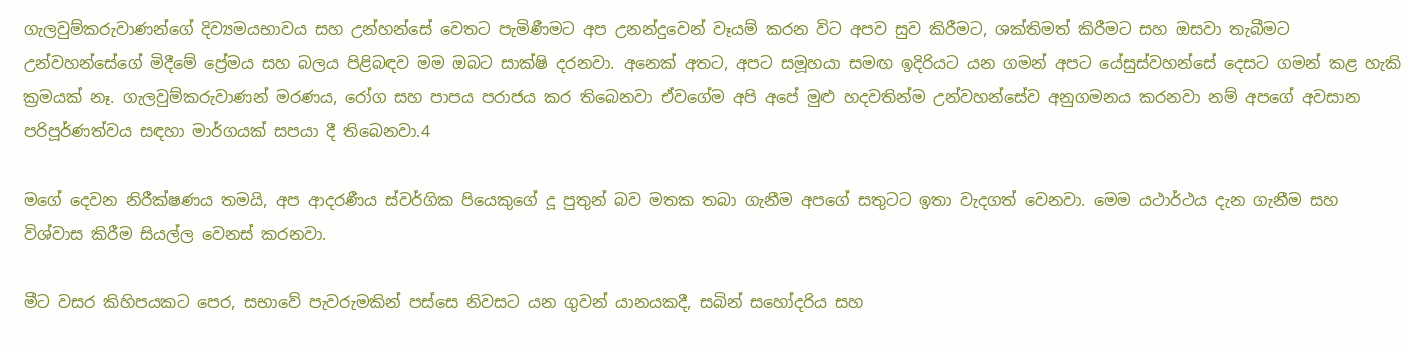ගැලවුම්කරුවාණන්ගේ දිව්‍යමයභාවය සහ උන්හන්සේ වෙතට පැමිණීමට අප උනන්දුවෙන් වෑයම් කරන විට අපව සුව කිරීමට, ශක්තිමත් කිරීමට සහ ඔසවා තැබීමට උන්වහන්සේගේ මිදීමේ ප්‍රේමය සහ බලය පිළිබඳව මම ඔබට සාක්ෂි දරනවා. අනෙක් අතට, අපට සමූහයා සමඟ ඉදිරියට යන ගමන් අපට යේසුස්වහන්සේ දෙසට ගමන් කළ හැකි ක්‍රමයක් නෑ. ගැලවුම්කරුවාණන් මරණය, රෝග සහ පාපය පරාජය කර තිබෙනවා ඒවගේම අපි අපේ මුළු හදවතින්ම උන්වහන්සේව අනුගමනය කරනවා නම් අපගේ අවසාන පරිපූර්ණත්වය සඳහා මාර්ගයක් සපයා දී තිබෙනවා.4

මගේ දෙවන නිරීක්ෂණය තමයි, අප ආදරණීය ස්වර්ගික පියෙකුගේ දූ පුතුන් බව මතක තබා ගැනීම අපගේ සතුටට ඉතා වැදගත් වෙනවා. මෙම යථාර්ථය දැන ගැනීම සහ විශ්වාස කිරීම සියල්ල වෙනස් කරනවා.

මීට වසර කිහිපයකට පෙර, සභාවේ පැවරුමකින් පස්සෙ නිවසට යන ගුවන් යානයකදී, සබින් සහෝදරිය සහ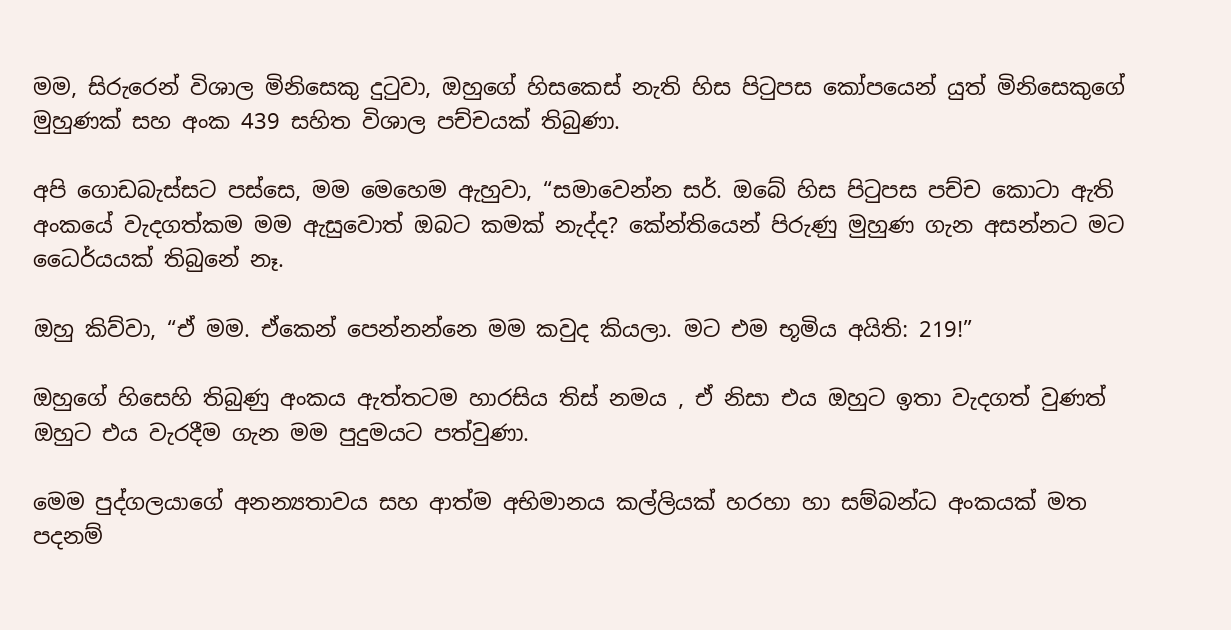මම, සිරුරෙන් විශාල මිනිසෙකු දුටුවා, ඔහුගේ හිසකෙස් නැති හිස පිටුපස කෝපයෙන් යුත් මිනිසෙකුගේ මුහුණක් සහ අංක 439 සහිත විශාල පච්චයක් තිබුණා.

අපි ගොඩබැස්සට පස්සෙ, මම මෙහෙම ඇහුවා, “සමාවෙන්න සර්. ඔබේ හිස පිටුපස පච්ච කොටා ඇති අංකයේ වැදගත්කම මම ඇසුවොත් ඔබට කමක් නැද්ද? කේන්තියෙන් පිරුණු මුහුණ ගැන අසන්නට මට ධෛර්යයක් තිබුනේ නෑ.

ඔහු කිව්වා, “ඒ මම. ඒකෙන් පෙන්නන්නෙ මම කවුද කියලා. මට එම භූමිය අයිති: 219!”

ඔහුගේ හිසෙහි තිබුණු අංකය ඇත්තටම හාරසිය තිස් නමය , ඒ නිසා එය ඔහුට ඉතා වැදගත් වුණත් ඔහුට එය වැරදීම ගැන මම පුදුමයට පත්වුණා.

මෙම පුද්ගලයාගේ අනන්‍යතාවය සහ ආත්ම අභිමානය කල්ලියක් හරහා හා සම්බන්ධ අංකයක් මත පදනම්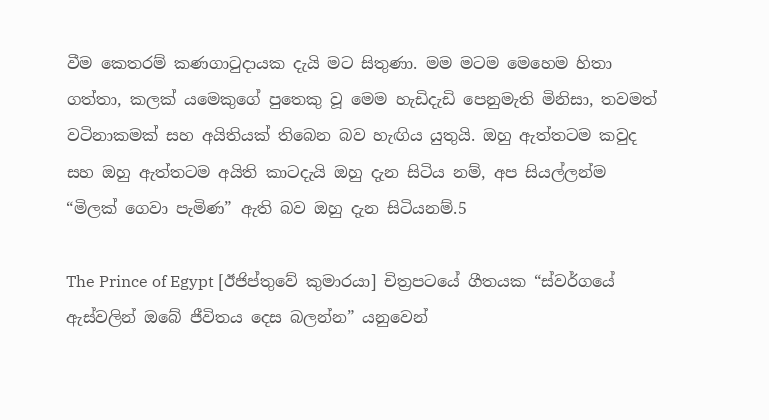වීම කෙතරම් කණගාටුදායක දැයි මට සිතුණා. මම මටම මෙහෙම හිතා ගත්තා, කලක් යමෙකුගේ පුතෙකු වූ මෙම හැඩිදැඩි පෙනුමැති මිනිසා, තවමත් වටිනාකමක් සහ අයිතියක් තිබෙන බව හැඟිය යුතුයි. ඔහු ඇත්තටම කවුද සහ ඔහු ඇත්තටම අයිති කාටදැයි ඔහු දැන සිටිය නම්, අප සියල්ලන්ම “මිලක් ගෙවා පැමිණ” ඇති බව ඔහු දැන සිටියනම්.5

The Prince of Egypt [ඊජිප්තුවේ කුමාරයා] චිත්‍රපටයේ ගීතයක “ස්වර්ගයේ ඇස්වලින් ඔබේ ජීවිතය දෙස බලන්න” යනුවෙන්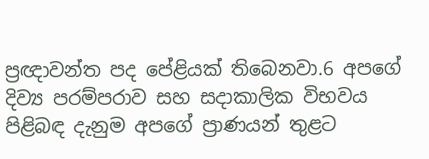ප්‍රඥාවන්ත පද පේළියක් තිබෙනවා.6 අපගේ දිව්‍ය පරම්පරාව සහ සදාකාලික විභවය පිළිබඳ දැනුම අපගේ ප්‍රාණයන් තුළට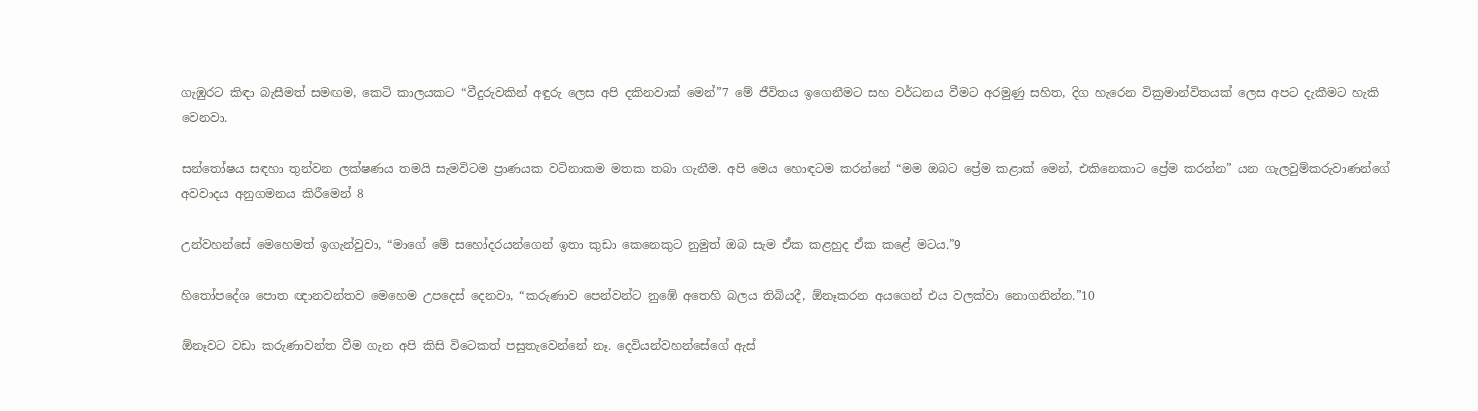ගැඹුරට කිඳා බැසීමත් සමඟම, කෙටි කාලයකට “වීදුරුවකින් අඳුරු ලෙස අපි දකිනවාක් මෙන්”7 මේ ජීවිතය ඉගෙනීමට සහ වර්ධනය වීමට අරමුණු සහිත, දිග හැරෙන වික්‍රමාන්විතයක් ලෙස අපට දැකීමට හැකි වෙනවා.

සන්තෝෂය සඳහා තුන්වන ලක්ෂණය තමයි සැමවිටම ප්‍රාණයක වටිනාකම මතක තබා ගැනීම. අපි මෙය හොඳටම කරන්නේ “මම ඔබට ප්‍රේම කළාක් මෙන්, එකිනෙකාට ප්‍රේම කරන්න” යන ගැලවුම්කරුවාණන්ගේ අවවාදය අනුගමනය කිරීමෙන් 8

උන්වහන්සේ මෙහෙමත් ඉගැන්වුවා, “මාගේ මේ සහෝදරයන්ගෙන් ඉතා කුඩා කෙනෙකුට නුමුත් ඔබ සැම ඒක කළහුද ඒක කළේ මටය.”9

හිතෝපදේශ පොත ඥානවන්තව මෙහෙම උපදෙස් දෙනවා, “කරුණාව පෙන්වන්ට නුඹේ අතෙහි බලය තිබියදී, ඕනෑකරන අයගෙන් එය වලක්වා නොගනින්න.”10

ඕනෑවට වඩා කරුණාවන්ත වීම ගැන අපි කිසි විටෙකත් පසුතැවෙන්නේ නෑ. දෙවියන්වහන්සේගේ ඇස්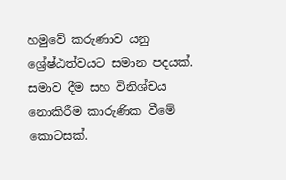හමුවේ කරුණාව යනු ශ්‍රේෂ්ඨත්වයට සමාන පදයක්. සමාව දීම සහ විනිශ්චය නොකිරීම කාරුණික වීමේ කොටසක්.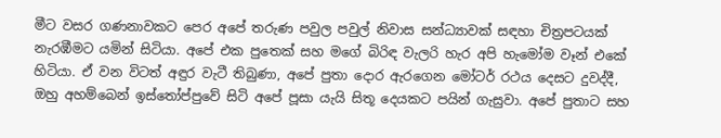මීට වසර ගණනාවකට පෙර අපේ තරුණ පවුල පවුල් නිවාස සන්ධ්‍යාවක් සඳහා චිත්‍රපටයක් නැරඹීමට යමින් සිටියා. අපේ එක පුතෙක් සහ මගේ බිරිඳ වැලරි හැර අපි හැමෝම වෑන් එකේ හිටියා. ඒ වන විටත් අඳුර වැටී තිබුණා, අපේ පුතා දොර ඇරගෙන මෝටර් රථය දෙසට දුවද්දී, ඔහු අහම්බෙන් ඉස්තෝප්පුවේ සිටි අපේ පූසා යැයි සිතූ දෙයකට පයින් ගැසුවා. අපේ පුතාට සහ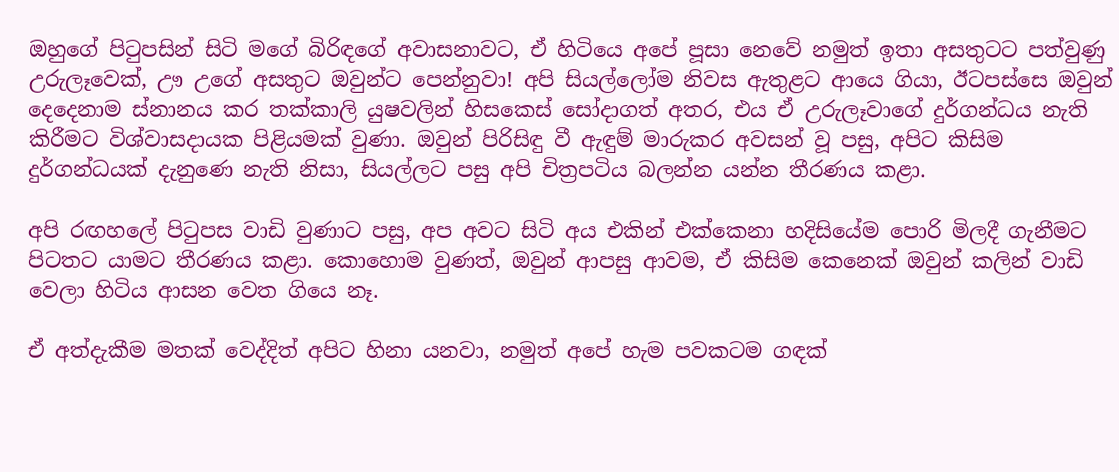ඔහුගේ පිටුපසින් සිටි මගේ බිරිඳගේ අවාසනාවට, ඒ හිටියෙ අපේ පූසා නෙවේ නමුත් ඉතා අසතුටට පත්වුණු උරුලෑවෙක්, ඌ උගේ අසතුට ඔවුන්ට පෙන්නුවා! අපි සියල්ලෝම නිවස ඇතුළට ආයෙ ගියා, ඊටපස්සෙ ඔවුන් දෙදෙනාම ස්නානය කර තක්කාලි යුෂවලින් හිසකෙස් සෝදාගත් අතර, එය ඒ උරුලෑවාගේ දුර්ගන්ධය නැති කිරීමට විශ්වාසදායක පිළියමක් වුණා. ඔවුන් පිරිසිඳු වී ඇඳුම් මාරුකර අවසන් වූ පසු, අපිට කිසිම දුර්ගන්ධයක් දැනුණෙ නැති නිසා, සියල්ලට පසු අපි චිත්‍රපටිය බලන්න යන්න තීරණය කළා.

අපි රඟහලේ පිටුපස වාඩි වුණාට පසු, අප අවට සිටි අය එකින් එක්කෙනා හදිසියේම පොරි මිලදී ගැනීමට පිටතට යාමට තීරණය කළා. කොහොම වුණත්, ඔවුන් ආපසු ආවම, ඒ කිසිම කෙනෙක් ඔවුන් කලින් වාඩි වෙලා හිටිය ආසන වෙත ගියෙ නෑ.

ඒ අත්දැකීම මතක් වෙද්දිත් අපිට හිනා යනවා, නමුත් අපේ හැම පවකටම ගඳක්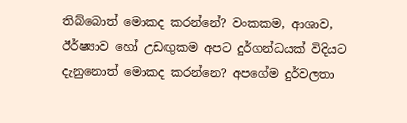තිබ්බොත් මොකද කරන්නේ? වංකකම, ආශාව, ඊර්ෂ්‍යාව හෝ උඩඟුකම අපට දුර්ගන්ධයක් විදියට දැනුනොත් මොකද කරන්නෙ? අපගේම දුර්වලතා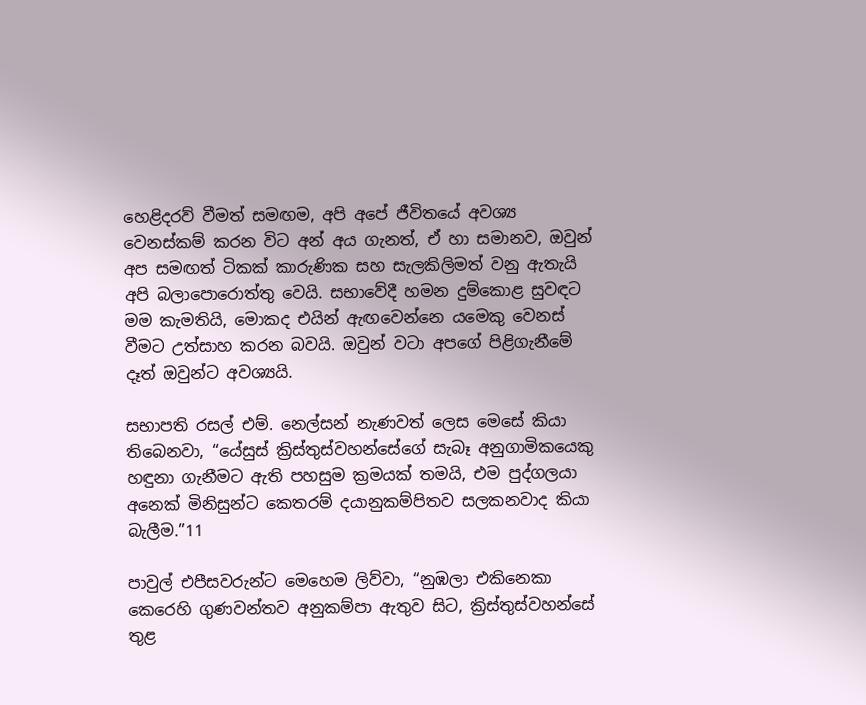හෙළිදරව් වීමත් සමඟම, අපි අපේ ජීවිතයේ අවශ්‍ය වෙනස්කම් කරන විට අන් අය ගැනත්, ඒ හා සමානව, ඔවුන් අප සමඟත් ටිකක් කාරුණික සහ සැලකිලිමත් වනු ඇතැයි අපි බලාපොරොත්තු වෙයි. සභාවේදී හමන දුම්කොළ සුවඳට මම කැමතියි, මොකද එයින් ඇඟවෙන්නෙ යමෙකු වෙනස් වීමට උත්සාහ කරන බවයි. ඔවුන් වටා අපගේ පිළිගැනීමේ දෑත් ඔවුන්ට අවශ්‍යයි.

සභාපති රසල් එම්. නෙල්සන් නැණවත් ලෙස මෙසේ කියා තිබෙනවා, “යේසුස් ක්‍රිස්තුස්වහන්සේගේ සැබෑ අනුගාමිකයෙකු හඳුනා ගැනීමට ඇති පහසුම ක්‍රමයක් තමයි, එම පුද්ගලයා අනෙක් මිනිසුන්ට කෙතරම් දයානුකම්පිතව සලකනවාද කියා බැලීම.”11

පාවුල් එපීසවරුන්ට මෙහෙම ලිව්වා, “නුඹලා එකිනෙකා කෙරෙහි ගුණවන්තව අනුකම්පා ඇතුව සිට, ක්‍රිස්තුස්වහන්සේ තුළ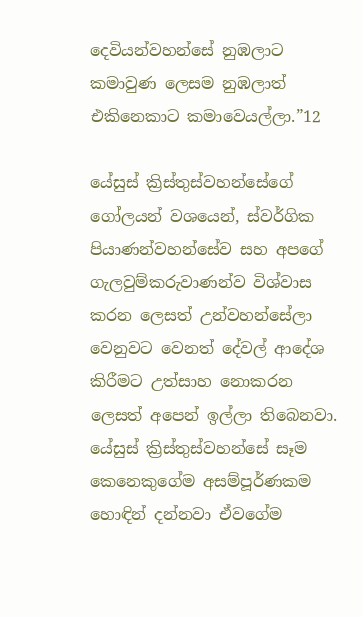දෙවියන්වහන්සේ නුඹලාට කමාවුණ ලෙසම නුඹලාත් එකිනෙකාට කමාවෙයල්ලා.”12

යේසුස් ක්‍රිස්තුස්වහන්සේගේ ගෝලයන් වශයෙන්, ස්වර්ගික පියාණන්වහන්සේව සහ අපගේ ගැලවුම්කරුවාණන්ව විශ්වාස කරන ලෙසත් උන්වහන්සේලා වෙනුවට වෙනත් දේවල් ආදේශ කිරීමට උත්සාහ නොකරන ලෙසත් අපෙන් ඉල්ලා තිබෙනවා. යේසුස් ක්‍රිස්තුස්වහන්සේ සෑම කෙනෙකුගේම අසම්පූර්ණකම හොඳින් දන්නවා ඒවගේම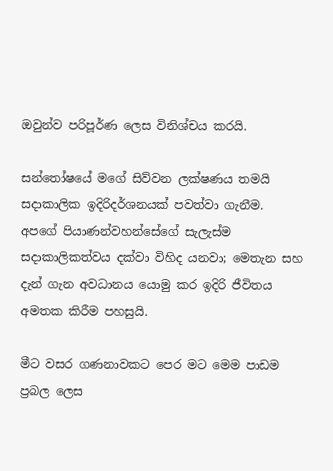ඔවුන්ව පරිපූර්ණ ලෙස විනිශ්චය කරයි.

සන්තෝෂයේ මගේ සිව්වන ලක්ෂණය තමයි සදාකාලික ඉදිරිදර්ශනයක් පවත්වා ගැනීම. අපගේ පියාණන්වහන්සේගේ සැලැස්ම සදාකාලිකත්වය දක්වා විහිද යනවා; මෙතැන සහ දැන් ගැන අවධානය යොමු කර ඉදිරි ජීවිතය අමතක කිරීම පහසුයි.

මීට වසර ගණනාවකට පෙර මට මෙම පාඩම ප්‍රබල ලෙස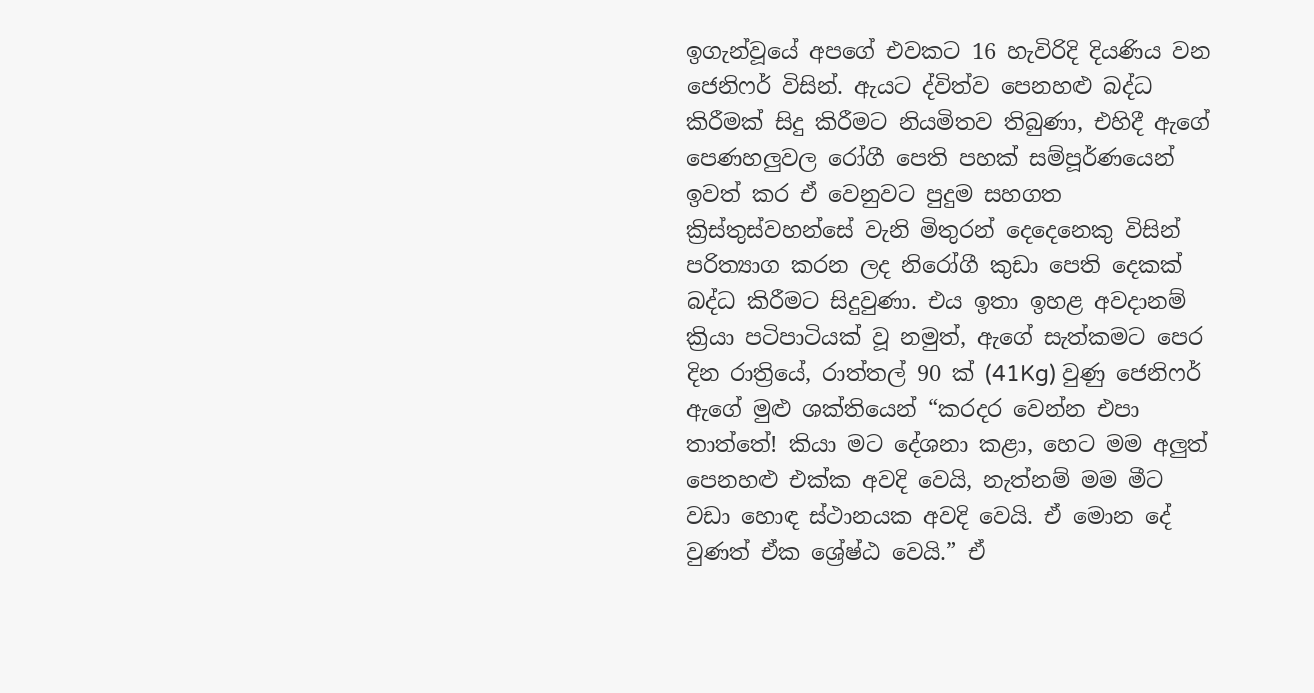ඉගැන්වූයේ අපගේ එවකට 16 හැවිරිදි දියණිය වන ජෙනිෆර් විසින්. ඇයට ද්විත්ව පෙනහළු බද්ධ කිරීමක් සිදු කිරීමට නියමිතව තිබුණා, එහිදී ඇගේ පෙණහලුවල රෝගී පෙති පහක් සම්පූර්ණයෙන් ඉවත් කර ඒ වෙනුවට පුදුම සහගත ක්‍රිස්තුස්වහන්සේ වැනි මිතුරන් දෙදෙනෙකු විසින් පරිත්‍යාග කරන ලද නිරෝගී කුඩා පෙති දෙකක් බද්ධ කිරීමට සිදුවුණා. එය ඉතා ඉහළ අවදානම් ක්‍රියා පටිපාටියක් වූ නමුත්, ඇගේ සැත්කමට පෙර දින රාත්‍රියේ, රාත්තල් 90 ක් (41Kg) වුණු ජෙනිෆර් ඇගේ මුළු ශක්තියෙන් “කරදර වෙන්න එපා තාත්තේ! කියා මට දේශනා කළා, හෙට මම අලුත් පෙනහළු එක්ක අවදි වෙයි, නැත්නම් මම මීට වඩා හොඳ ස්ථානයක අවදි වෙයි. ඒ මොන දේ වුණත් ඒක ශ්‍රේෂ්ඨ වෙයි.” ඒ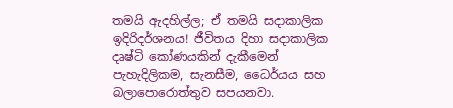තමයි ඇදහිල්ල; ඒ තමයි සදාකාලික ඉදිරිදර්ශනය! ජීවිතය දිහා සදාකාලික දෘෂ්ටි කෝණයකින් දැකීමෙන් පැහැදිලිකම, සැනසීම, ධෛර්යය සහ බලාපොරොත්තුව සපයනවා.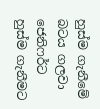හුස්ම ගැනීමේ බටය ගලවා ජෙනිෆර්ට හුස්ම ගැනීමට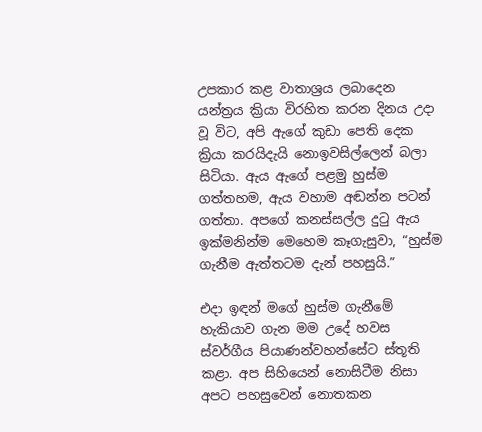උපකාර කළ වාතාශ්‍රය ලබාදෙන යන්ත්‍රය ක්‍රියා විරහිත කරන දිනය උදා වූ විට, අපි ඇගේ කුඩා පෙති දෙක ක්‍රියා කරයිදැයි නොඉවසිල්ලෙන් බලා සිටියා. ඇය ඇගේ පළමු හුස්ම ගත්තහම, ඇය වහාම අඬන්න පටන් ගත්තා. අපගේ කනස්සල්ල දුටු ඇය ඉක්මනින්ම මෙහෙම කෑගැසුවා, “හුස්ම ගැනීම ඇත්තටම දැන් පහසුයි.”

එදා ඉඳන් මගේ හුස්ම ගැනීමේ හැකියාව ගැන මම උදේ හවස ස්වර්ගීය පියාණන්වහන්සේට ස්තූති කළා. අප සිහියෙන් නොසිටීම නිසා අපට පහසුවෙන් නොතකන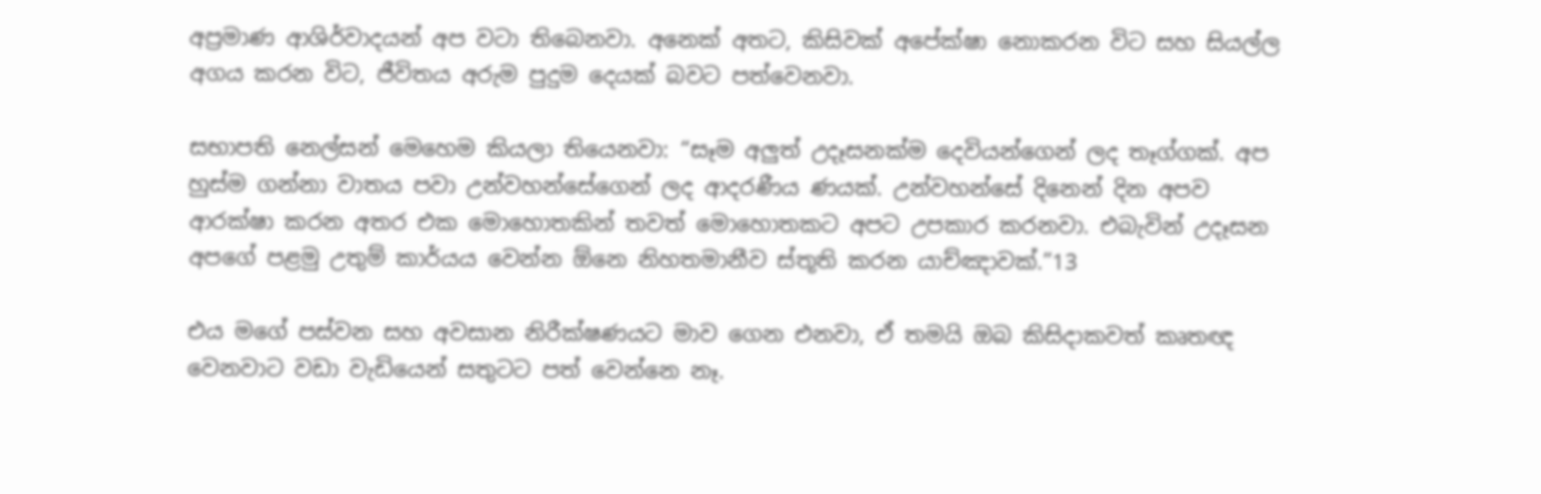අප්‍රමාණ ආශිර්වාදයන් අප වටා තිබෙනවා. අනෙක් අතට, කිසිවක් අපේක්ෂා නොකරන විට සහ සියල්ල අගය කරන විට, ජීවිතය අරුම පුදුම දෙයක් බවට පත්වෙනවා.

සභාපති නෙල්සන් මෙහෙම කියලා තියෙනවා: “සෑම අලුත් උදෑසනක්ම දෙවියන්ගෙන් ලද තෑග්ගක්. අප හුස්ම ගන්නා වාතය පවා උන්වහන්සේගෙන් ලද ආදරණීය ණයක්. උන්වහන්සේ දිනෙන් දින අපව ආරක්ෂා කරන අතර එක මොහොතකින් තවත් මොහොතකට අපට උපකාර කරනවා. එබැවින් උදෑසන අපගේ පළමු උතුම් කාර්යය වෙන්න ඕනෙ නිහතමානීව ස්තූති කරන යාච්ඤාවක්.”13

එය මගේ පස්වන සහ අවසාන නිරීක්ෂණයට මාව ගෙන එනවා, ඒ තමයි ඔබ කිසිදාකවත් කෘතඥ වෙනවාට වඩා වැඩියෙන් සතුටට පත් වෙන්නෙ නෑ.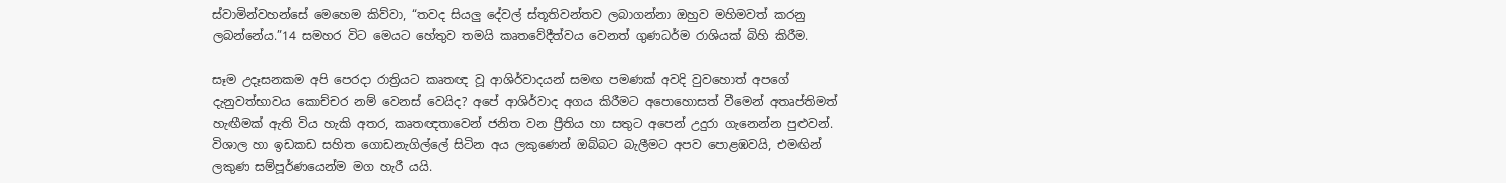ස්වාමින්වහන්සේ මෙහෙම කිව්වා, “තවද සියලු දේවල් ස්තූතිවන්තව ලබාගන්නා ඔහුව මහිමවත් කරනු ලබන්නේය.”14 සමහර විට මෙයට හේතුව තමයි කෘතවේදීත්වය වෙනත් ගුණධර්ම රාශියක් බිහි කිරීම.

සෑම උදෑසනකම අපි පෙරදා රාත්‍රියට කෘතඥ වූ ආශිර්වාදයන් සමඟ පමණක් අවදි වුවහොත් අපගේ දැනුවත්භාවය කොච්චර නම් වෙනස් වෙයිද? අපේ ආශිර්වාද අගය කිරීමට අපොහොසත් වීමෙන් අතෘප්තිමත් හැඟීමක් ඇති විය හැකි අතර, කෘතඥතාවෙන් ජනිත වන ප්‍රීතිය හා සතුට අපෙන් උදුරා ගැනෙන්න පුළුවන්. විශාල හා ඉඩකඩ සහිත ගොඩනැගිල්ලේ සිටින අය ලකුණෙන් ඔබ්බට බැලීමට අපව පොළඹවයි, එමඟින් ලකුණ සම්පූර්ණයෙන්ම මග හැරී යයි.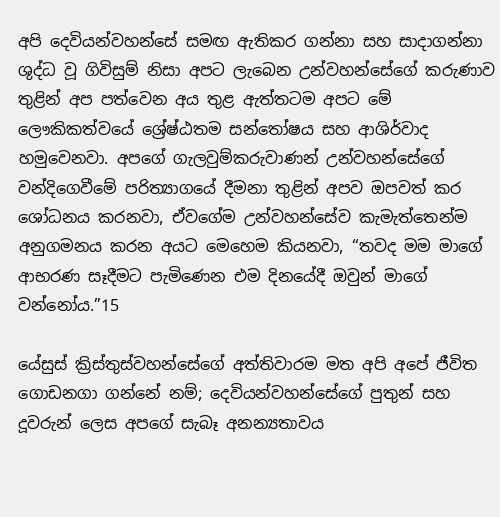අපි දෙවියන්වහන්සේ සමඟ ඇතිකර ගන්නා සහ සාදාගන්නා ශුද්ධ වූ ගිවිසුම් නිසා අපට ලැබෙන උන්වහන්සේගේ කරුණාව තුළින් අප පත්වෙන අය තුළ ඇත්තටම අපට මේ ලෞකිකත්වයේ ශ්‍රේෂ්ඨතම සන්තෝෂය සහ ආශිර්වාද හමුවෙනවා. අපගේ ගැලවුම්කරුවාණන් උන්වහන්සේගේ වන්දිගෙවීමේ පරිත්‍යාගයේ දීමනා තුළින් අපව ඔපවත් කර ශෝධනය කරනවා, ඒවගේම උන්වහන්සේව කැමැත්තෙන්ම අනුගමනය කරන අයට මෙහෙම කියනවා, “තවද මම මාගේ ආභරණ සෑදීමට පැමිණෙන එම දිනයේදී ඔවුන් මාගේ වන්නෝය.”15

යේසුස් ක්‍රිස්තුස්වහන්සේගේ අත්තිවාරම මත අපි අපේ ජීවිත ගොඩනගා ගන්නේ නම්; දෙවියන්වහන්සේගේ පුතුන් සහ දූවරුන් ලෙස අපගේ සැබෑ අනන්‍යතාවය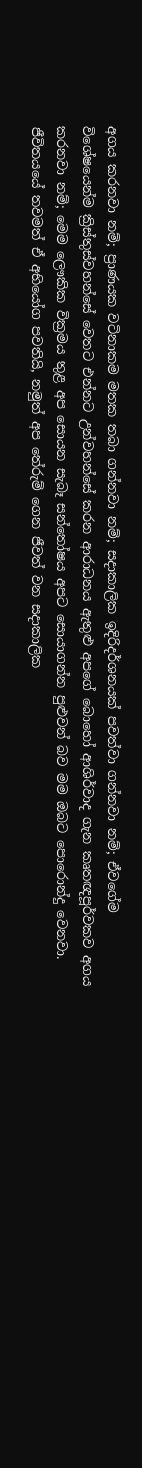අගය කරනවා නම්; ප්‍රාණයක වටිනාකම මතක තබා ගන්නවා නම්; සදාකාලික ඉදිරිදර්ශනයක් පවත්වා ගන්නවා නම්; ඒවගේම විශේෂයෙන්ම ක්‍රිස්තුස්වහන්සේ වෙතට එන්නට උන්වහන්සේ කරන ආරාධනය ඇතුළු අපගේ බොහෝ ආශිර්වාද ගැන කෘතඥපූර්වකව අගය කරනවා නම්; මෙම ලෞකික වික්‍රමය තුළ අප සොයන සැබෑ සන්තෝෂය අපට සොයාගන්න පුළුවන් බව මම ඔබට පොරොන්දු වෙනවා. ජීවිතයයේ තවමත් ඒ අභියෝග පවතියි, නමුත් අප තේරුම් ගෙන ජීවත් වන සදාකාලික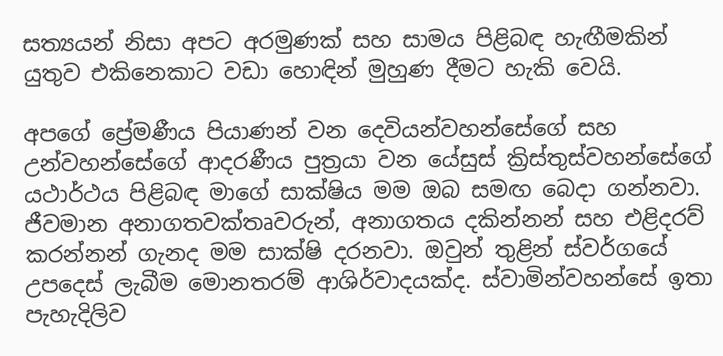සත්‍යයන් නිසා අපට අරමුණක් සහ සාමය පිළිබඳ හැඟීමකින් යුතුව එකිනෙකාට වඩා හොඳින් මුහුණ දීමට හැකි වෙයි.

අපගේ ප්‍රේමණීය පියාණන් වන දෙවියන්වහන්සේගේ සහ උන්වහන්සේගේ ආදරණීය පුත්‍රයා වන යේසුස් ක්‍රිස්තුස්වහන්සේගේ යථාර්ථය පිළිබඳ මාගේ සාක්ෂිය මම ඔබ සමඟ බෙදා ගන්නවා. ජීවමාන අනාගතවක්තෘවරුන්, අනාගතය දකින්නන් සහ එළිදරව් කරන්නන් ගැනද මම සාක්ෂි දරනවා. ඔවුන් තුළින් ස්වර්ගයේ උපදෙස් ලැබීම මොනතරම් ආශිර්වාදයක්ද. ස්වාමින්වහන්සේ ඉතා පැහැදිලිව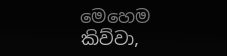මෙහෙම කිව්වා,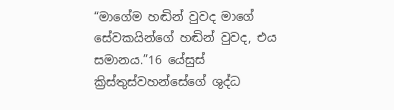“මාගේම හඬින් වුවද මාගේ සේවකයින්ගේ හඬින් වුවද, එය සමානය.”16 යේසුස් ක්‍රිස්තුස්වහන්සේගේ ශුද්ධ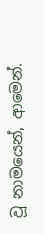වූ නාමයෙන්, ආමෙන්.